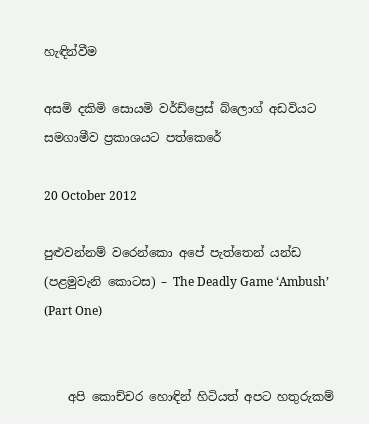හැඳින්වීම

අසමි දකිමි සොයමි වර්ඩ්ප්‍රෙස් බ්ලොග් අඩවියට සමගාමීව ප්‍රකාශයට පත්කෙරේ

20 October 2012

පුළුවන්නම් වරෙන්කො අපේ පැත්තෙන් යන්ඩ (පළමුවැනි කොටස) – The Deadly Game ‘Ambush’ (Part One)


    අපි කොච්චර හොඳින් හිටියත් අපට හතුරුකම්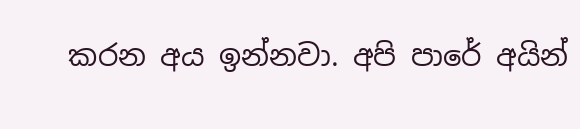කරන අය ඉන්නවා. අපි පාරේ අයින්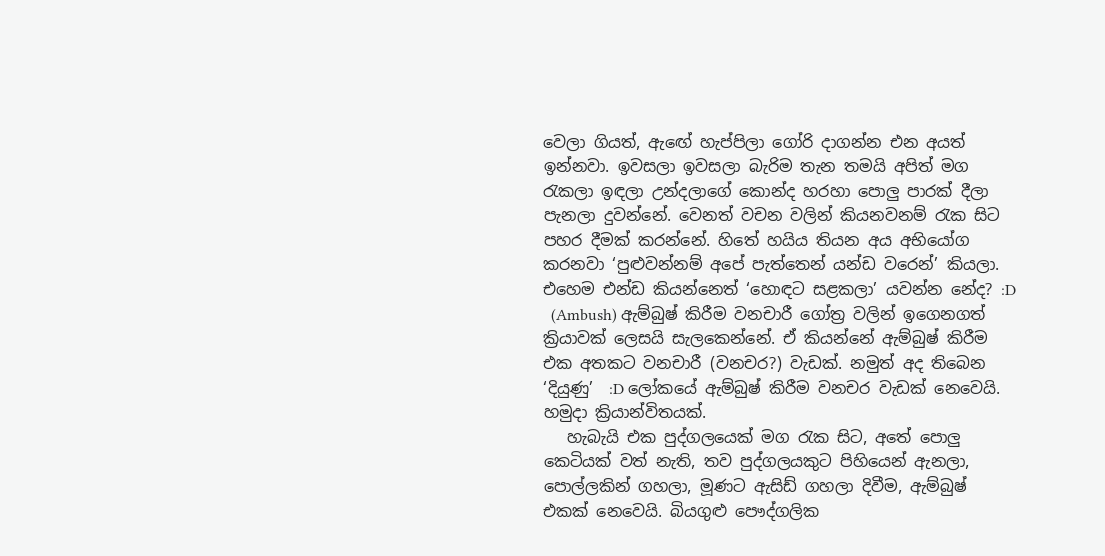වෙලා ගියත්, ඇඟේ හැප්පිලා ගෝරි දාගන්න එන අයත් ඉන්නවා. ඉවසලා ඉවසලා බැරිම තැන තමයි අපිත් මග රැකලා ඉඳලා උන්දලාගේ කොන්ද හරහා පොලු පාරක් දීලා පැනලා දුවන්නේ. වෙනත් වචන වලින් කියනවනම් රැක සිට පහර දීමක් කරන්නේ. හිතේ හයිය තියන අය අභියෝග කරනවා ‘පුළුවන්නම් අපේ පැත්තෙන් යන්ඩ වරෙන්’ කියලා. එහෙම එන්ඩ කියන්නෙත් ‘හොඳට සළකලා’ යවන්න නේද? :D
  (Ambush) ඇම්බුෂ් කිරීම වනචාරී ගෝත්‍ර වලින් ඉගෙනගත් ක්‍රියාවක් ලෙසයි සැලකෙන්නේ. ඒ කියන්නේ ඇම්බුෂ් කිරීම එක අතකට වනචාරී (වනචර?) වැඩක්. නමුත් අද තිබෙන ‘දියුණු’  :D ලෝකයේ ඇම්බුෂ් කිරීම වනචර වැඩක් නෙවෙයි. හමුදා ක්‍රියාන්විතයක්.
   හැබැයි එක පුද්ගලයෙක් මග රැක සිට, අතේ පොලු කෙටියක් වත් නැති, තව පුද්ගලයකුට පිහියෙන් ඇනලා, පොල්ලකින් ගහලා, මූණට ඇසිඩ් ගහලා දිවීම, ඇම්බුෂ් එකක් නෙවෙයි. බියගුළු පෞද්ගලික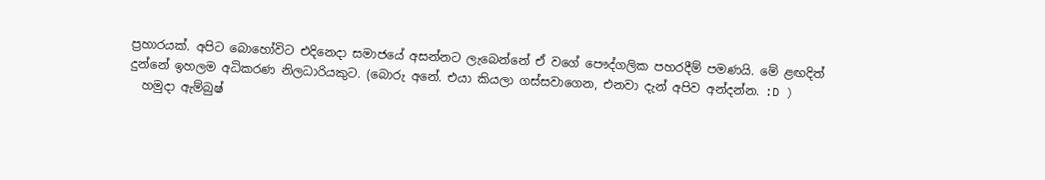ප්‍රහාරයක්. අපිට බොහෝවිට එදිනෙදා සමාජයේ අසන්නට ලැබෙන්නේ ඒ වගේ පෞද්ගලික පහරදීම් පමණයි. මේ ළඟදිත් දුන්නේ ඉහලම අධිකරණ නිලධාරියකුට. (බොරු අනේ. එයා කියලා ගස්සවාගෙන, එනවා දැන් අපිව අන්දන්න. :D )
  හමුදා ඇම්බුෂ්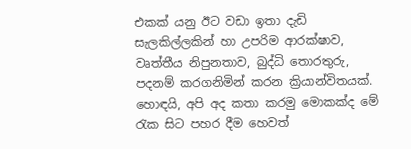එකක් යනු ඊට වඩා ඉතා දැඩි සැලකිල්ලකින් හා උපරිම ආරක්ෂාව, වෘත්තීය නිපුනතාව, බුද්ධි තොරතුරු, පදනම් කරගනිමින් කරන ක්‍රියාන්විතයක්. හොඳයි, අපි අද කතා කරමු මොකක්ද මේ රැක සිට පහර දීම හෙවත්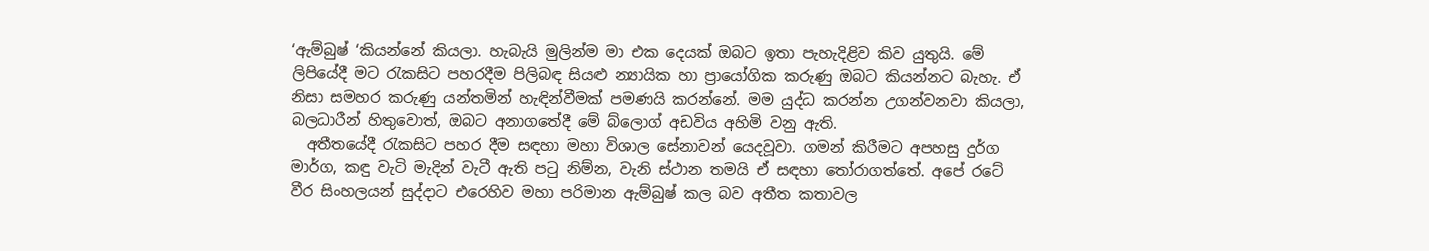‘ඇම්බුෂ් ‘කියන්නේ කියලා. හැබැයි මුලින්ම මා එක දෙයක් ඔබට ඉතා පැහැදිළිව කිව යුතුයි. මේ ලිපියේදී මට රැකසිට පහරදීම පිලිබඳ සියළු න්‍යායික හා ප්‍රායෝගික කරුණු ඔබට කියන්නට බැහැ. ඒ නිසා සමහර කරුණු යන්තමින් හැඳින්වීමක් පමණයි කරන්නේ. මම යුද්ධ කරන්න උගන්වනවා කියලා, බලධාරීන් හිතුවොත්, ඔබට අනාගතේදී මේ බ්ලොග් අඩවිය අහිමි වනු ඇති.
  අතීතයේදී රැකසිට පහර දීම සඳහා මහා විශාල සේනාවන් යෙදවූවා. ගමන් කිරීමට අපහසු දුර්ග මාර්ග, කඳු වැටි මැදින් වැටී ඇති පටු නිම්න, වැනි ස්ථාන තමයි ඒ සඳහා තෝරාගත්තේ. අපේ රටේ වීර සිංහලයන් සුද්දාට එරෙහිව මහා පරිමාන ඇම්බුෂ් කල බව අතීත කතාවල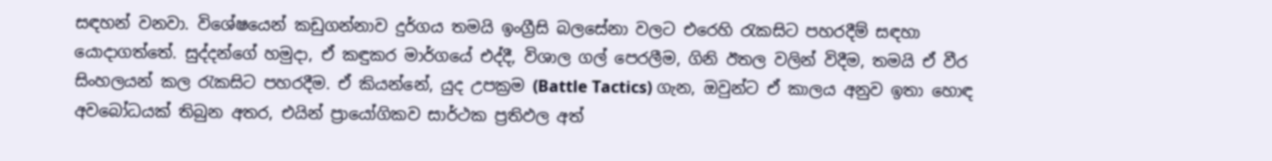සඳහන් වනවා. විශේෂයෙන් කඩුගන්නාව දුර්ගය තමයි ඉංග්‍රීසි බලසේනා වලට එරෙහි රැකසිට පහරදීම් සඳහා යොදාගත්තේ. සුද්දන්ගේ හමුදා, ඒ කඳුකර මාර්ගයේ එද්දී, විශාල ගල් පෙරලීම, ගිනි ඊතල වලින් විදීම, තමයි ඒ වීර සිංහලයන් කල රැකසිට පහරදීම. ඒ කියන්නේ, යුද උපක්‍රම (Battle Tactics) ගැන, ඔවුන්ට ඒ කාලය අනුව ඉතා හොඳ අවබෝධයක් තිබුන අතර, එයින් ප්‍රායෝගිකව සාර්ථක ප්‍රතිඵල අත්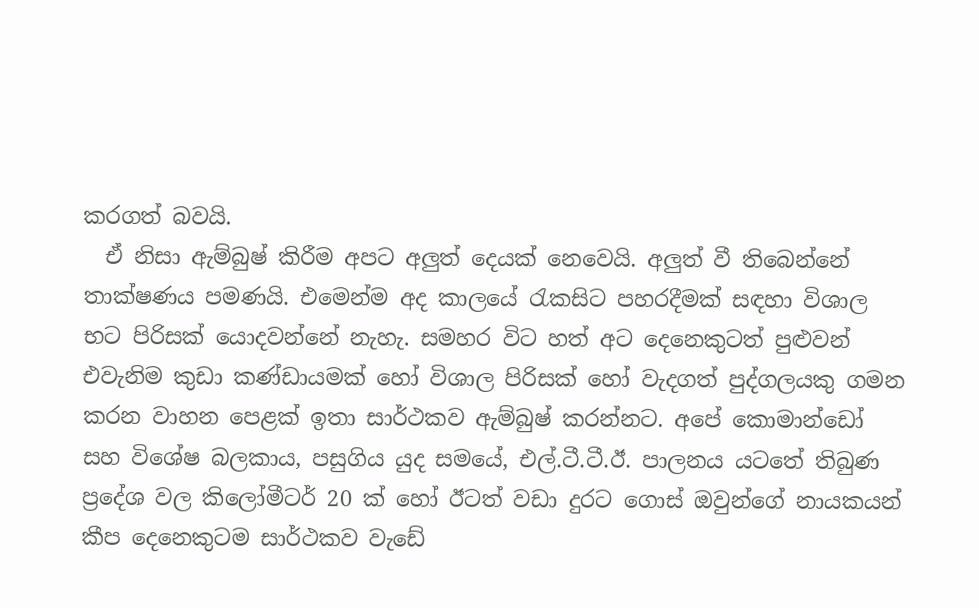කරගත් බවයි.
  ඒ නිසා ඇම්බුෂ් කිරීම අපට අලුත් දෙයක් නෙවෙයි. අලුත් වී තිබෙන්නේ තාක්ෂණය පමණයි. එමෙන්ම අද කාලයේ රැකසිට පහරදීමක්‌ සඳහා විශාල භට පිරිසක් යොදවන්නේ නැහැ. සමහර විට හත් අට දෙනෙකුටත් පුළුවන් එවැනිම කුඩා කණ්ඩායමක් හෝ විශාල පිරිසක් හෝ වැදගත් පුද්ගලයකු ගමන කරන වාහන පෙළක් ඉතා සාර්ථකව ඇම්බුෂ් කරන්නට. අපේ කොමාන්ඩෝ සහ විශේෂ බලකාය, පසුගිය යුද සමයේ, එල්.ටී.ටී.ඊ. පාලනය යටතේ තිබුණ ප්‍රදේශ වල කිලෝමීටර් 20 ක් හෝ ඊටත් වඩා දුරට ගොස් ඔවුන්ගේ නායකයන් කීප දෙනෙකුටම සාර්ථකව වැඩේ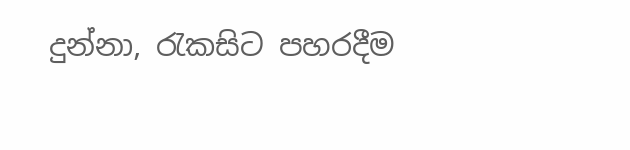දුන්නා, රැකසිට පහරදීම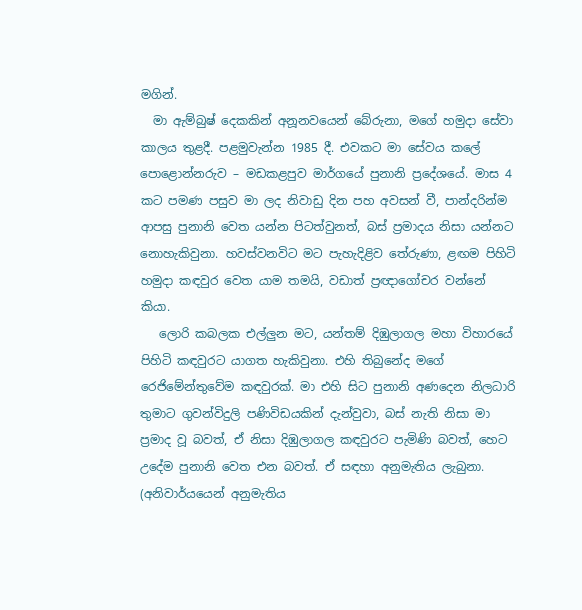මගින්.
  මා ඇම්බුෂ් දෙකකින් අනූනවයෙන් බේරුනා, මගේ හමුදා සේවා කාලය තුළදී. පළමුවැන්න 1985 දී. එවකට මා සේවය කලේ පොළොන්නරුව – මඩකළපුව මාර්ගයේ පුනානි ප්‍රදේශයේ. මාස 4 කට පමණ පසුව මා ලද නිවාඩු දින පහ අවසන් වී, පාන්දරින්ම ආපසු පුනානි වෙත යන්න පිටත්වුනත්, බස් ප්‍රමාදය නිසා යන්නට නොහැකිවුනා. හවස්වනවිට මට පැහැදිළිව තේරුණා, ළඟම පිහිටි හමුදා කඳවුර වෙත යාම තමයි, වඩාත් ප්‍රඥාගෝචර වන්නේ කියා.
   ලොරි කබලක එල්ලුන මට, යන්තම් දිඹුලාගල මහා විහාරයේ පිහිටි කඳවුරට යාගත හැකිවුනා. එහි තිබුනේද මගේ රෙජිමේන්තුවේම කඳවුරක්. මා එහි සිට පුනානි අණදෙන නිලධාරි තුමාට ගුවන්විදුලි පණිවිඩයකින් දැන්වුවා, බස් නැති නිසා මා ප්‍රමාද වූ බවත්, ඒ නිසා දිඹුලාගල කඳවුරට පැමිණි බවත්, හෙට උදේම පුනානි වෙත එන බවත්. ඒ සඳහා අනුමැතිය ලැබුනා. (අනිවාර්යයෙන් අනුමැතිය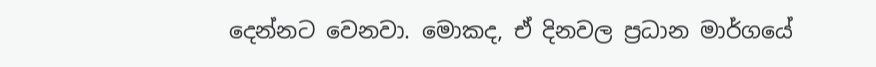දෙන්නට වෙනවා. මොකද, ඒ දිනවල ප්‍රධාන මාර්ගයේ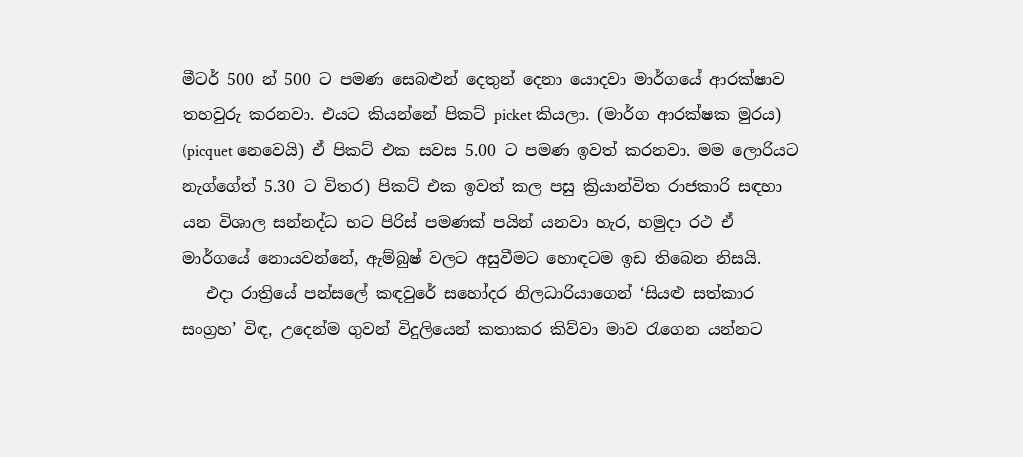මීටර් 500 න් 500 ට පමණ සෙබළුන් දෙතුන් දෙනා යොදවා මාර්ගයේ ආරක්ෂාව තහවුරු කරනවා. එයට කියන්නේ පිකට් picket කියලා. (මාර්ග ආරක්ෂක මුරය) (picquet නෙවෙයි) ඒ පිකට් එක සවස 5.00 ට පමණ ඉවත් කරනවා. මම ලොරියට නැග්ගේත් 5.30 ට විතර) පිකට් එක ඉවත් කල පසු ක්‍රියාන්විත රාජකාරි සඳහා යන විශාල සන්නද්ධ භට පිරිස් පමණක් පයින් යනවා හැර, හමුදා රථ ඒ මාර්ගයේ නොයවන්නේ, ඇම්බුෂ් වලට අසුවීමට හොඳටම ඉඩ තිබෙන නිසයි.
   එදා රාත්‍රියේ පන්සලේ කඳවුරේ සහෝදර නිලධාරියාගෙන් ‘සියළු සත්කාර සංග්‍රහ’ විඳ, උදෙන්ම ගුවන් විදුලියෙන් කතාකර කිව්වා මාව රැගෙන යන්නට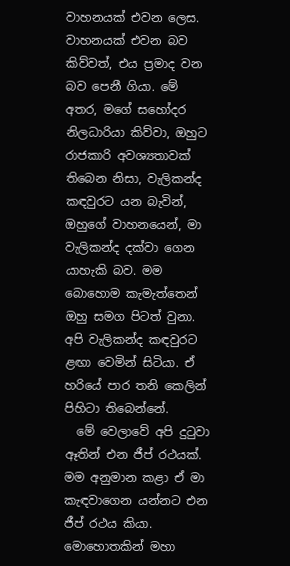වාහනයක් එවන ලෙස. වාහනයක් එවන බව කිව්වත්, එය ප්‍රමාද වන බව පෙනී ගියා. මේ අතර, මගේ සහෝදර නිලධාරියා කිව්වා, ඔහුට රාජකාරි අවශ්‍යතාවක් තිබෙන නිසා, වැලිකන්ද කඳවුරට යන බැවින්, ඔහුගේ වාහනයෙන්, මා වැලිකන්ද දක්වා ගෙන යාහැකි බව. මම බොහොම කැමැත්තෙන් ඔහු සමග පිටත් වුනා. අපි වැලිකන්ද කඳවුරට ළඟා වෙමින් සිටියා. ඒ හරියේ පාර තනි කෙලින් පිහිටා තිබෙන්නේ.
  මේ වෙලාවේ අපි දුටුවා ඈතින් එන ජීප් රථයක්. මම අනුමාන කළා ඒ මා කැඳවාගෙන යන්නට එන ජීප් රථය කියා. මොහොතකින් මහා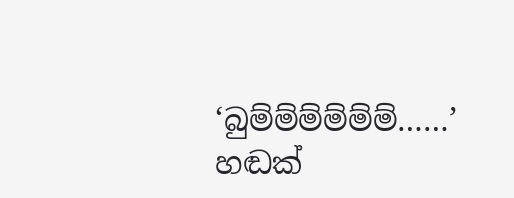‘බුම්ම්ම්ම්ම්ම්……’ හඬක්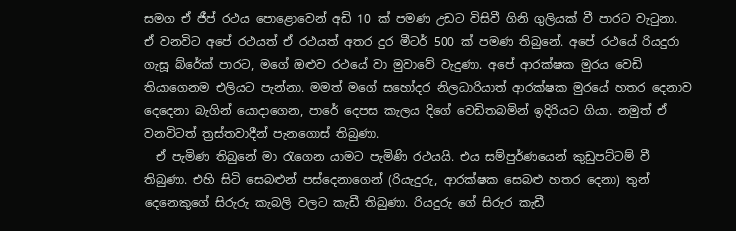සමග ඒ ජීප් රථය පොළොවෙන් අඩි 10 ක් පමණ උඩට විසිවී ගිනි ගුලියක් වී පාරට වැටුනා. ඒ වනවිට අපේ රථයත් ඒ රථයත් අතර දුර මීටර් 500 ක් පමණ තිබුනේ. අපේ රථයේ රියදුරා ගැසූ බ්රේක් පාරට, මගේ ඔළුව රථයේ වා මුවාවේ වැදුණා. අපේ ආරක්ෂක මුරය වෙඩි තියාගෙනම එලියට පැන්නා. මමත් මගේ සහෝදර නිලධාරියාත් ආරක්ෂක මුරයේ හතර දෙනාව දෙදෙනා බැගින් යොදාගෙන, පාරේ දෙපස කැලය දිගේ වෙඩිතබමින් ඉදිරියට ගියා. නමුත් ඒ වනවිටත් ත්‍රස්තවාදීන් පැනගොස් තිබුණා.
  ඒ පැමිණ තිබුනේ මා රැගෙන යාමට පැමිණි රථයයි. එය සම්පුර්ණයෙන් කුඩුපට්ටම් වී තිබුණා. එහි සිටි සෙබළුන් පස්දෙනාගෙන් (රියැදුරු, ආරක්ෂක සෙබළු හතර දෙනා) තුන් දෙනෙකුගේ සිරුරු කැබලි වලට කැඩී තිබුණා. රියදුරු ගේ සිරුර කැඩී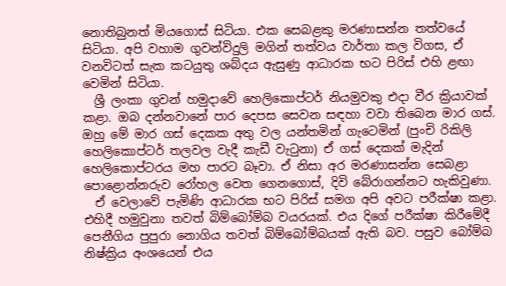නොතිබුනත් මියගොස් සිටියා. එක සෙබළකු මරණාසන්න තත්වයේ සිටියා. අපි වහාම ගුවන්විදුලි මගින් තත්වය වාර්තා කල විගස, ඒ වනවිටත් සැක කටයුතු ශබ්දය ඇසුණු ආධාරක භට පිරිස් එහි ළඟා වෙමින් සිටියා.
  ශ්‍රී ලංකා ගුවන් හමුදාවේ හෙලිකොප්ටර් නියමුවකු එදා වීර ක්‍රියාවක් කළා. ඔබ දන්නවානේ පාර දෙපස සෙවන සඳහා වවා තිබෙන මාර ගස්. ඔහු මේ මාර ගස් දෙකක අතු වල යන්තමින් ගැටෙමින් (පුංචි රිකිලි හෙලිකොප්ටර් තලවල වැදී කැඩී වැටුනා) ඒ ගස් දෙකක් මැදින් හෙලිකොප්ටරය මහ පාරට බෑවා. ඒ නිසා අර මරණාසන්න සෙබළා පොළොන්නරුව රෝහල වෙත ගෙනගොස්, දිවි බේරාගන්නට හැකිවුණා.
  ඒ වෙලාවේ පැමිණි ආධාරක භට පිරිස් සමග අපි අවට පරීක්ෂා කළා. එහිදී හමුවුනා තවත් බිම්බෝම්බ වයරයක්. එය දිගේ පරීක්ෂා කිරීමේදී පෙනීගිය පුපුරා නොගිය තවත් බිම්බෝම්බයක් ඇති බව. පසුව බෝම්බ නිෂ්ක්‍රිය අංශයෙන් එය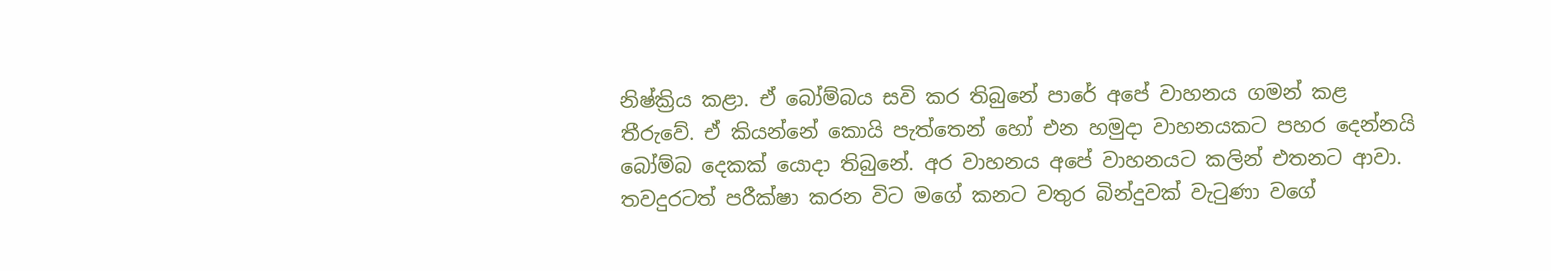නිෂ්ක්‍රිය කළා. ඒ බෝම්බය සවි කර තිබුනේ පාරේ අපේ වාහනය ගමන් කළ තීරුවේ. ඒ කියන්නේ කොයි පැත්තෙන් හෝ එන හමුදා වාහනයකට පහර දෙන්නයි බෝම්බ දෙකක් යොදා තිබුනේ. අර වාහනය අපේ වාහනයට කලින් එතනට ආවා. තවදුරටත් පරීක්ෂා කරන විට මගේ කනට වතුර බින්දුවක් වැටුණා වගේ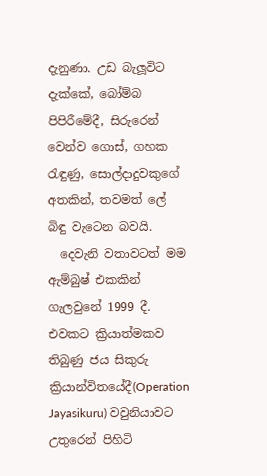දැනුණා. උඩ බැලූවිට දැක්කේ, බෝම්බ පිපිරීමේදී, සිරුරෙන් වෙන්ව ගොස්, ගහක රැඳුණු, සොල්දාදුවකුගේ අතකින්, තවමත් ලේ බිඳු වැටෙන බවයි.
  දෙවැනි වතාවටත් මම ඇම්බුෂ් එකකින් ගැලවුනේ 1999 දී. එවකට ක්‍රියාත්මකව තිබුණු ජය සිකුරු ක්‍රියාන්විතයේදී(Operation Jayasikuru) වවුනියාවට උතුරෙන් පිහිටි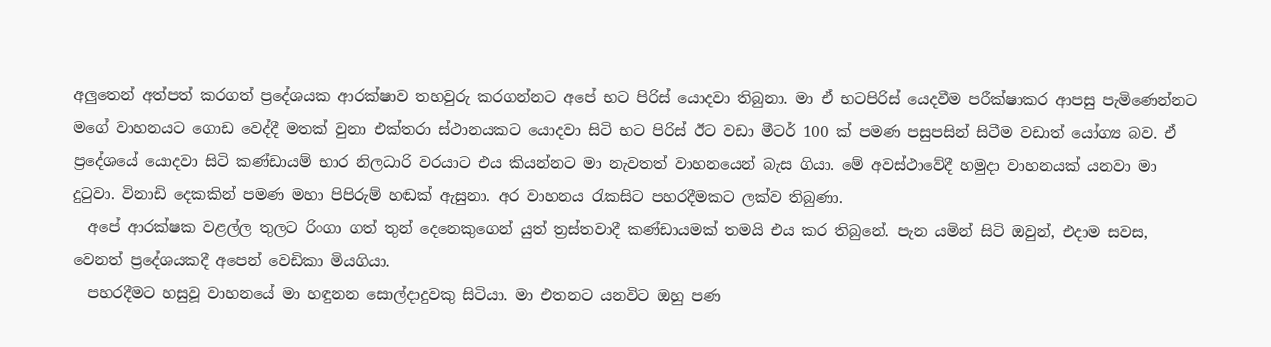අලුතෙන් අත්පත් කරගත් ප්‍රදේශයක ආරක්ෂාව තහවුරු කරගන්නට අපේ භට පිරිස් යොදවා තිබුනා. මා ඒ භටපිරිස් යෙදවීම පරීක්ෂාකර ආපසු පැමිණෙන්නට මගේ වාහනයට ගොඩ වෙද්දී මතක් වුනා එක්තරා ස්ථානයකට යොදවා සිටි භට පිරිස් ඊට වඩා මීටර් 100 ක් පමණ පසුපසින් සිටීම වඩාත් යෝග්‍ය බව. ඒ ප්‍රදේශයේ යොදවා සිටි කණ්ඩායම් භාර නිලධාරි වරයාට එය කියන්නට මා නැවතත් වාහනයෙන් බැස ගියා. මේ අවස්ථාවේදී හමුදා වාහනයක් යනවා මා දුටුවා. විනාඩි දෙකකින් පමණ මහා පිපිරුම් හඬක් ඇසුනා. අර වාහනය රැකසිට පහරදීමකට ලක්ව තිබුණා.
  අපේ ආරක්ෂක වළල්ල තුලට රිංගා ගත් තුන් දෙනෙකුගෙන් යුත් ත්‍රස්තවාදී කණ්ඩායමක් තමයි එය කර තිබුනේ. පැන යමින් සිටි ඔවුන්, එදාම සවස, වෙනත් ප්‍රදේශයකදී අපෙන් වෙඩිකා මියගියා.
  පහරදීමට හසුවූ වාහනයේ මා හඳුනන සොල්දාදුවකු සිටියා. මා එතනට යනවිට ඔහු පණ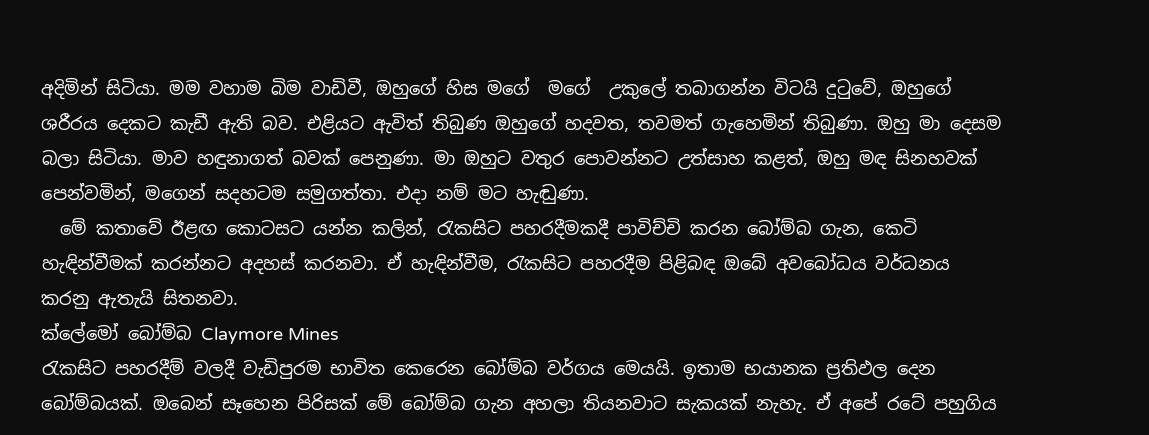අදිමින් සිටියා. මම වහාම බිම වාඩිවී, ඔහුගේ හිස මගේ  මගේ  උකුලේ තබාගන්න විටයි දුටුවේ, ඔහුගේ ශරීරය දෙකට කැඩී ඇති බව. එළියට ඇවිත් තිබුණ ඔහුගේ හදවත, තවමත් ගැහෙමින් තිබුණා. ඔහු මා දෙසම බලා සිටියා. මාව හඳුනාගත් බවක් පෙනුණා. මා ඔහුට වතුර පොවන්නට උත්සාහ කළත්, ඔහු මඳ සිනහවක් පෙන්වමින්, මගෙන් සදහටම සමුගත්තා. එදා නම් මට හැඬුණා.
  මේ කතාවේ ඊළඟ කොටසට යන්න කලින්, රැකසිට පහරදීමකදී පාවිච්චි කරන බෝම්බ ගැන, කෙටි හැඳින්වීමක් කරන්නට අදහස් කරනවා. ඒ හැඳින්වීම, රැකසිට පහරදීම පිළිබඳ ඔබේ අවබෝධය වර්ධනය කරනු ඇතැයි සිතනවා.
ක්ලේමෝ බෝම්බ Claymore Mines
රැකසිට පහරදීම් වලදී වැඩිපුරම භාවිත කෙරෙන බෝම්බ වර්ගය මෙයයි. ඉතාම භයානක ප්‍රතිඵල දෙන බෝම්බයක්. ඔබෙන් සෑහෙන පිරිසක් මේ බෝම්බ ගැන අහලා තියනවාට සැකයක් නැහැ. ඒ අපේ රටේ පහුගිය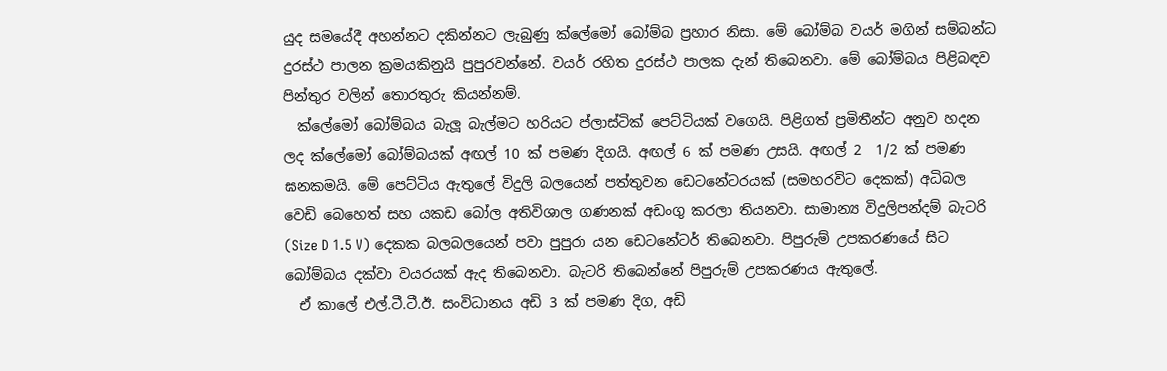යුද සමයේදී අහන්නට දකින්නට ලැබුණු ක්ලේමෝ බෝම්බ ප්‍රහාර නිසා. මේ බෝම්බ වයර් මගින් සම්බන්ධ දුරස්ථ පාලන ක්‍රමයකිනුයි පුපුරවන්නේ. වයර් රහිත දුරස්ථ පාලක දැන් තිබෙනවා. මේ බෝම්බය පිළිබඳව පින්තුර වලින් තොරතුරු කියන්නම්.
  ක්ලේමෝ බෝම්බය බැලූ බැල්මට හරියට ප්ලාස්ටික් පෙට්ටියක් වගෙයි. පිළිගත් ප්‍රමිතීන්ට අනුව හදන ලද ක්ලේමෝ බෝම්බයක් අඟල් 10 ක්‌ පමණ දිගයි. අඟල් 6 ක්‌ පමණ උසයි. අඟල් 2  1/2 ක්‌ පමණ ඝනකමයි. මේ පෙට්ටිය ඇතුලේ විදුලි බලයෙන් පත්තුවන ඩෙටනේටරයක් (සමහරවිට දෙකක්) අධිබල වෙඩි බෙහෙත් සහ යකඩ බෝල අතිවිශාල ගණනක් අඩංගු කරලා තියනවා. සාමාන්‍ය විදුලිපන්දම් බැටරි (Size D 1.5 V) දෙකක බලබලයෙන් පවා පුපුරා යන ඩෙටනේටර් තිබෙනවා. පිපුරුම් උපකරණයේ සිට බෝම්බය දක්වා වයරයක් ඇද තිබෙනවා. බැටරි තිබෙන්නේ පිපුරුම් උපකරණය ඇතුලේ.
  ඒ කාලේ එල්.ටී.ටී.ඊ. සංවිධානය අඩි 3 ක්‌ පමණ දිග, අඩි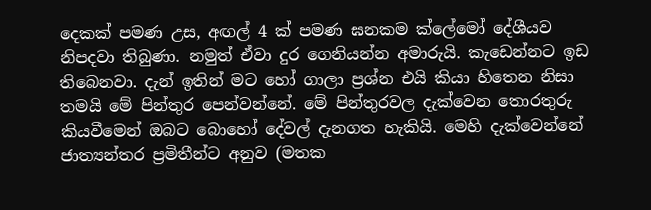දෙකක් පමණ උස, අඟල් 4 ක්‌ පමණ ඝනකම ක්ලේමෝ දේශීයව නිපදවා තිබුණා. නමුත් ඒවා දුර ගෙනියන්න අමාරුයි. කැඩෙන්නට ඉඩ තිබෙනවා. දැන් ඉතින් මට හෝ ගාලා ප්‍රශ්න එයි කියා හිතෙන නිසා තමයි මේ පින්තුර පෙන්වන්නේ. මේ පින්තුරවල දැක්වෙන තොරතුරු කියවීමෙන් ඔබට බොහෝ දේවල් දැනගත හැකියි. මෙහි දැක්වෙන්නේ ජාත්‍යන්තර ප්‍රමිතීන්ට අනුව (මතක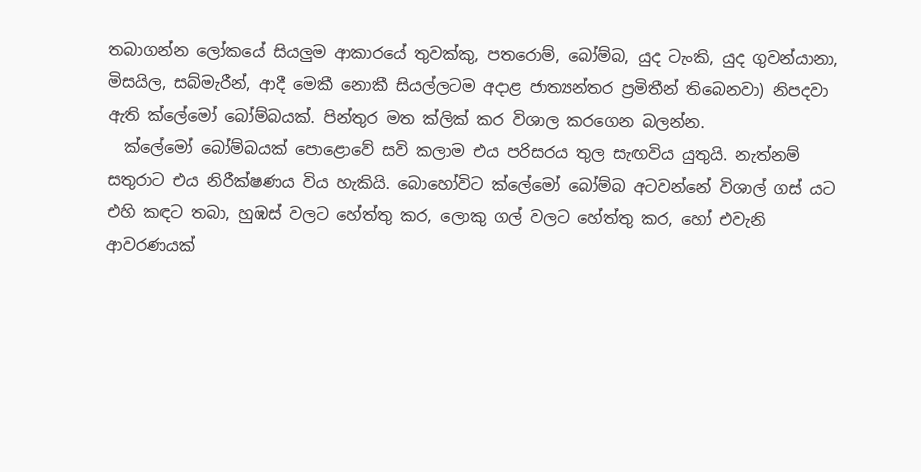තබාගන්න ලෝකයේ සියලුම ආකාරයේ තුවක්කු, පතරොම්, බෝම්බ, යුද ටැංකි, යුද ගුවන්යානා, මිසයිල, සබ්මැරීන්, ආදී මෙකී නොකී සියල්ලටම අදාළ ජාත්‍යන්තර ප්‍රමිතීන් තිබෙනවා) නිපදවා ඇති ක්ලේමෝ බෝම්බයක්. පින්තුර මත ක්ලික් කර විශාල කරගෙන බලන්න.
  ක්ලේමෝ බෝම්බයක් පොළොවේ සවි කලාම එය පරිසරය තුල සැඟවිය යුතුයි. නැත්නම් සතුරාට එය නිරීක්ෂණය විය හැකියි. බොහෝවිට ක්ලේමෝ බෝම්බ අටවන්නේ විශාල් ගස් යට එහි කඳට තබා, හුඹස් වලට හේත්තු කර, ලොකු ගල් වලට හේත්තු කර, හෝ එවැනි ආවරණයක්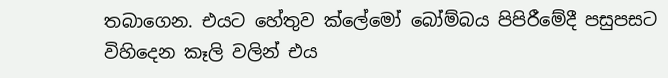තබාගෙන. එයට හේතුව ක්ලේමෝ බෝම්බය පිපිරීමේදී පසුපසට විහිදෙන කෑලි වලින් එය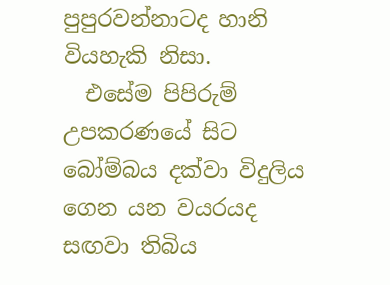පුපුරවන්නාටද හානි වියහැකි නිසා.
  එසේම පිපිරුම් උපකරණයේ සිට බෝම්බය දක්වා විදුලිය ගෙන යන වයරයද සඟවා තිබිය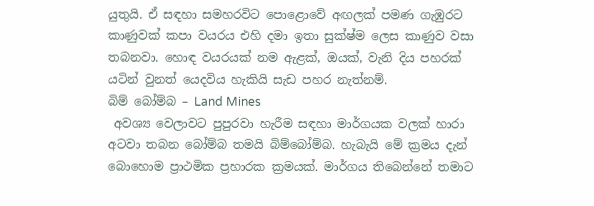යුතුයි. ඒ සඳහා සමහරවිට පොළොවේ අඟලක් පමණ ගැඹුරට කාණුවක් කපා වයරය එහි දමා ඉතා සුක්ෂ්ම ලෙස කාණුව වසා තබනවා. හොඳ වයරයක් නම ඇළක්, ඔයක්, වැනි දිය පහරක් යටින් වුනත් යෙදවිය හැකියි සැඩ පහර නැත්නම්.
බිම් බෝම්බ – Land Mines
 අවශ්‍ය වෙලාවට පුපුරවා හැරීම සඳහා මාර්ගයක වලක් හාරා අටවා තබන බෝම්බ තමයි බිම්බෝම්බ. හැබැයි මේ ක්‍රමය දැන් බොහොම ප්‍රාථමික ප්‍රහාරක ක්‍රමයක්. මාර්ගය තිබෙන්නේ තමාට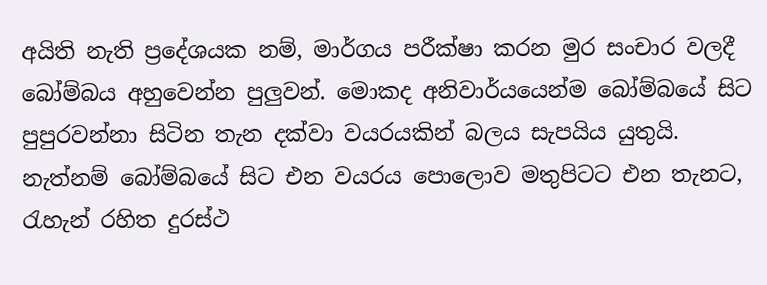අයිති නැති ප්‍රදේශයක නම්, මාර්ගය පරීක්ෂා කරන මුර සංචාර වලදී බෝම්බය අහුවෙන්න පුලුවන්. මොකද අනිවාර්යයෙන්ම බෝම්බයේ සිට පුපුරවන්නා සිටින තැන දක්වා වයරයකින් බලය සැපයිය යුතුයි. නැත්නම් බෝම්බයේ සිට එන වයරය පොලොව මතුපිටට එන තැනට, රැහැන් රහිත දුරස්ථ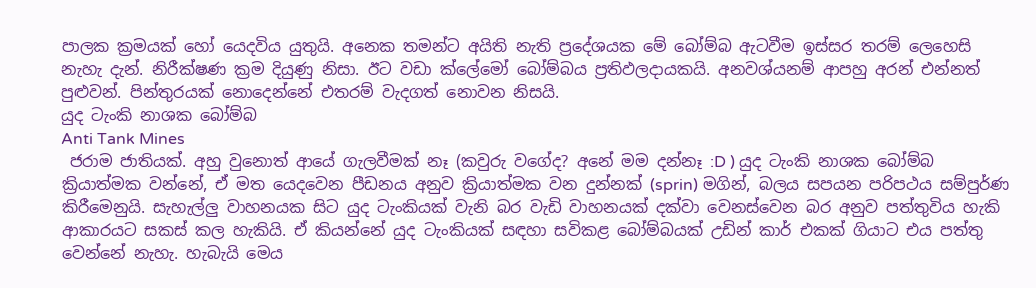පාලක ක්‍රමයක් හෝ යෙදවිය යුතුයි. අනෙක තමන්ට අයිති නැති ප්‍රදේශයක මේ බෝම්බ ඇටවීම ඉස්සර තරම් ලෙහෙසි නැහැ දැන්. නිරීක්ෂණ ක්‍රම දියුණු නිසා. ඊට වඩා ක්ලේමෝ බෝම්බය ප්‍රතිඵලදායකයි. අනවශ්යනම් ආපහු අරන් එන්නත් පුළුවන්. පින්තුරයක් නොදෙන්නේ එතරම් වැදගත් නොවන නිසයි.
යුද ටැංකි නාශක බෝම්බ
Anti Tank Mines
 ජරාම ජාතියක්. අහු වුනොත් ආයේ ගැලවීමක් නෑ (කවුරු වගේද? අනේ මම දන්නෑ :D ) යුද ටැංකි නාශක බෝම්බ ක්‍රියාත්මක වන්නේ, ඒ මත යෙදවෙන පීඩනය අනුව ක්‍රියාත්මක වන දුන්නක් (sprin) මගින්, බලය සපයන පරිපථය සම්පුර්ණ කිරීමෙනුයි. සැහැල්ලු වාහනයක සිට යුද ටැංකියක් වැනි බර වැඩි වාහනයක් දක්වා වෙනස්වෙන බර අනුව පත්තුවිය හැකි ආකාරයට සකස් කල හැකියි. ඒ කියන්නේ යුද ටැංකියක් සඳහා සවිකළ බෝම්බයක් උඩින් කාර් එකක් ගියාට එය පත්තු වෙන්නේ නැහැ. හැබැයි මෙය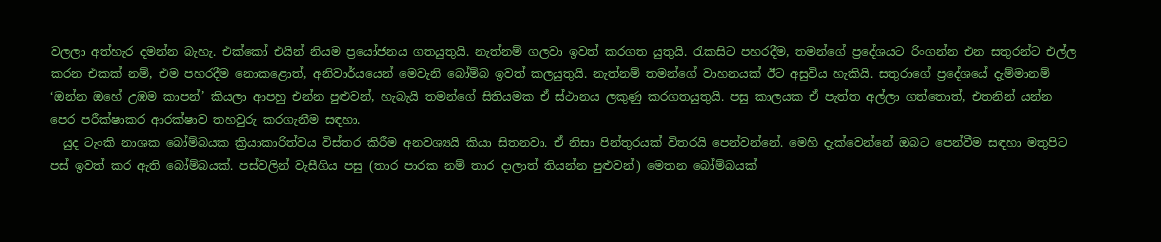වලලා අත්හැර දමන්න බැහැ. එක්කෝ එයින් නියම ප්‍රයෝජනය ගතයුතුයි. නැත්නම් ගලවා ඉවත් කරගත යුතුයි. රැකසිට පහරදීම, තමන්ගේ ප්‍රදේශයට රිංගන්න එන සතුරන්ට එල්ල කරන එකක් නම්, එම පහරදීම නොකළොත්, අනිවාර්යයෙන් මෙවැනි බෝම්බ ඉවත් කලයුතුයි. නැත්නම් තමන්ගේ වාහනයක් ඊට අසුවිය හැකියි. සතුරාගේ ප්‍රදේශයේ දැම්මානම් ‘ඔන්න ඔහේ උඹම කාපන්’ කියලා ආපහු එන්න පුළුවන්, හැබැයි තමන්ගේ සිතියමක ඒ ස්ථානය ලකුණු කරගතයුතුයි. පසු කාලයක ඒ පැත්ත අල්ලා ගත්තොත්, එතනින් යන්න පෙර පරීක්ෂාකර ආරක්ෂාව තහවුරු කරගැනීම සඳහා.
  යුද ටැංකි නාශක බෝම්බයක ක්‍රියාකාරිත්වය විස්තර කිරීම අනවශ්‍යයි කියා සිතනවා. ඒ නිසා පින්තුරයක් විතරයි පෙන්වන්නේ. මෙහි දැක්වෙන්නේ ඔබට පෙන්වීම සඳහා මතුපිට පස් ඉවත් කර ඇති බෝම්බයක්. පස්වලින් වැසීගිය පසු (තාර පාරක නම් තාර දාලාත් තියන්න පුළුවන්) මෙතන බෝම්බයක්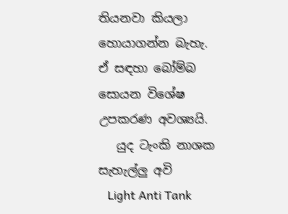තියනවා කියලා හොයාගන්න බැහැ. ඒ සඳහා බෝම්බ සොයන විශේෂ උපකරණ අවශ්‍යයි.
   යුද ටැංකි නාශක සැහැල්ලු අවි
   Light Anti Tank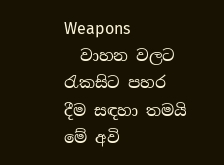Weapons
  වාහන වලට රැකසිට පහර දීම සඳහා තමයි මේ අවි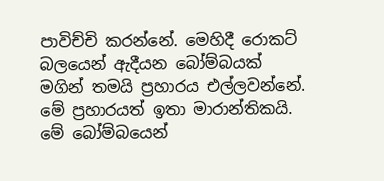පාවිච්චි කරන්නේ. මෙහිදී රොකට් බලයෙන් ඇදීයන බෝම්බයක් මගින් තමයි ප්‍රහාරය එල්ලවන්නේ. මේ ප්‍රහාරයත් ඉතා මාරාන්තිකයි. මේ බෝම්බයෙන්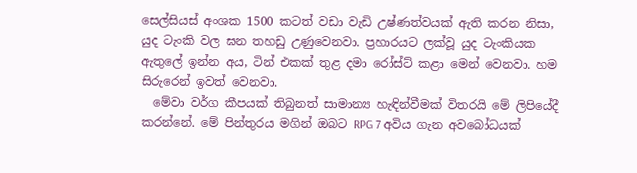සෙල්සියස් අංශක 1500 කටත් වඩා වැඩි උෂ්ණත්වයක් ඇති කරන නිසා, යුද ටැංකි වල ඝන තහඩු උණුවෙනවා. ප්‍රහාරයට ලක්වූ යුද ටැංකියක ඇතුලේ ඉන්න අය, ටින් එකක් තුළ දමා රෝස්ට් කළා මෙන් වෙනවා. හම සිරුරෙන් ඉවත් වෙනවා.
  මේවා වර්ග කීපයක් තිබුනත් සාමාන්‍ය හැඳින්වීමක් විතරයි මේ ලිපියේදී කරන්නේ. මේ පින්තුරය මගින් ඔබට RPG 7 අවිය ගැන අවබෝධයක්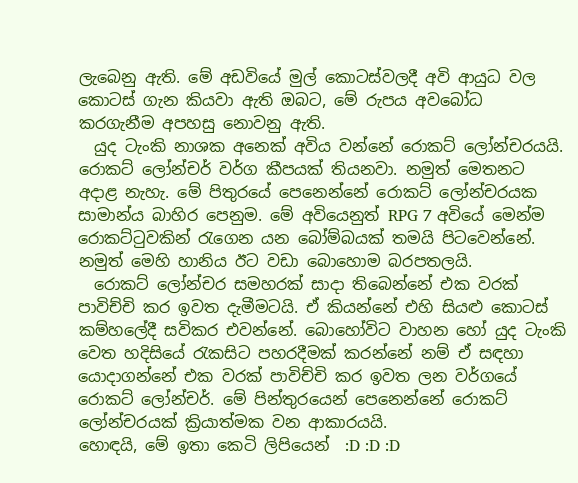ලැබෙනු ඇති. මේ අඩවියේ මුල් කොටස්වලදී අවි ආයුධ වල කොටස් ගැන කියවා ඇති ඔබට, මේ රුපය අවබෝධ කරගැනීම අපහසු නොවනු ඇති.
  යුද ටැංකි නාශක අනෙක් අවිය වන්නේ රොකට් ලෝන්චරයයි. රොකට් ලෝන්චර් වර්ග කීපයක් තියනවා. නමුත් මෙතනට අදාළ නැහැ. මේ පිතුරයේ පෙනෙන්නේ රොකට් ලෝන්චරයක සාමාන්ය බාහිර පෙනුම. මේ අවියෙනුත් RPG 7 අවියේ මෙන්ම රොකට්ටුවකින් රැගෙන යන බෝම්බයක් තමයි පිටවෙන්නේ. නමුත් මෙහි හානිය ඊට වඩා බොහොම බරපතලයි.
  රොකට් ලෝන්චර සමහරක් සාදා තිබෙන්නේ එක වරක් පාවිච්චි කර ඉවත දැමීමටයි. ඒ කියන්නේ එහි සියළු කොටස් කම්හලේදී සවිකර එවන්නේ. බොහෝවිට වාහන හෝ යුද ටැංකි වෙත හදිසියේ රැකසිට පහරදීමක්‌ කරන්නේ නම් ඒ සඳහා යොදාගන්නේ එක වරක් පාවිච්චි කර ඉවත ලන වර්ගයේ රොකට් ලෝන්චර්. මේ පින්තුරයෙන් පෙනෙන්නේ රොකට් ලෝන්චරයක් ක්‍රියාත්මක වන ආකාරයයි.
හොඳයි, මේ ඉතා කෙටි ලිපියෙන්  :D :D :D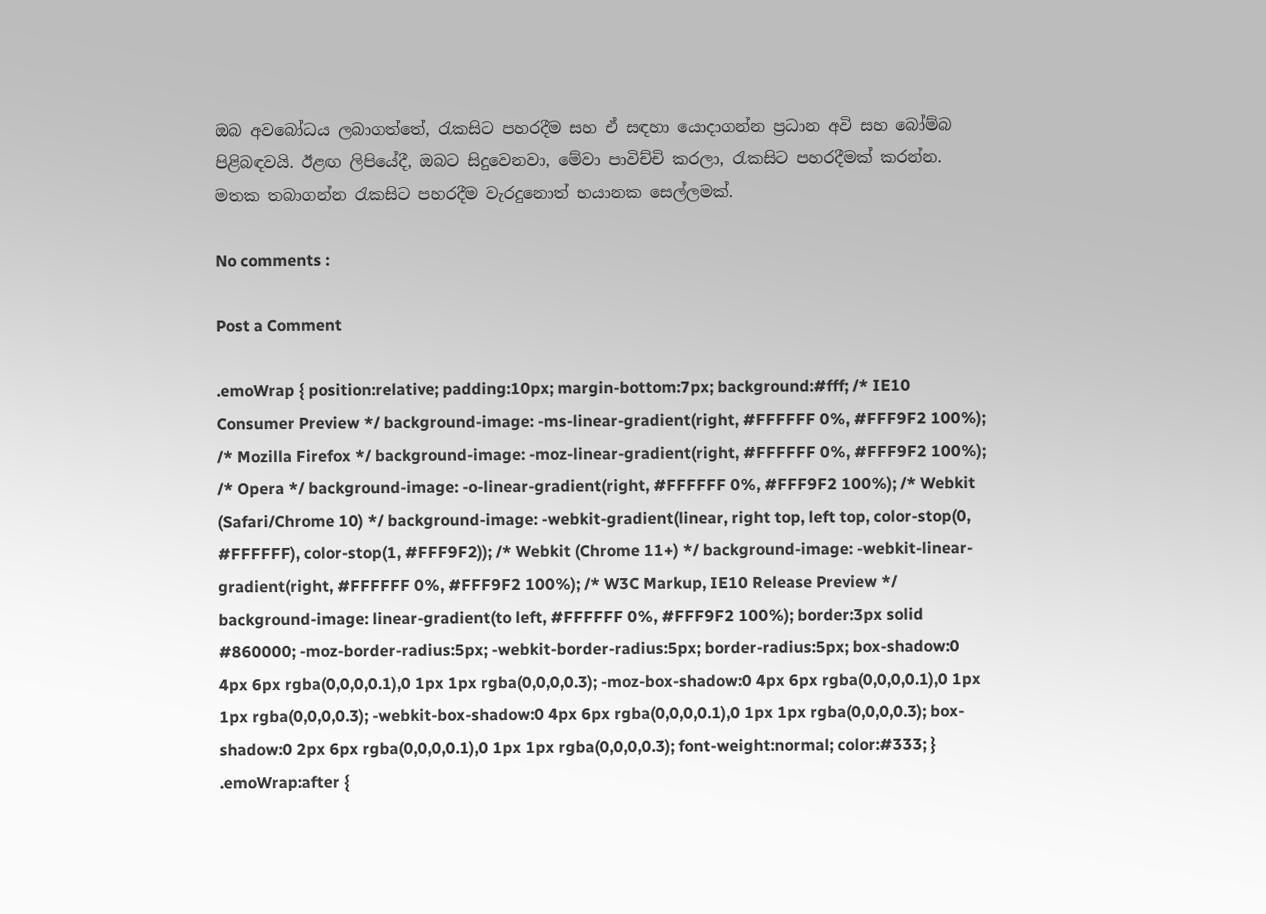ඔබ අවබෝධය ලබාගත්තේ, රැකසිට පහරදීම සහ ඒ සඳහා යොදාගන්න ප්‍රධාන අවි සහ බෝම්බ පිළිබඳවයි. ඊළඟ ලිපියේදී, ඔබට සිදුවෙනවා, මේවා පාවිච්චි කරලා, රැකසිට පහරදීමක්‌ කරන්න. මතක තබාගන්න රැකසිට පහරදීම වැරදුනොත් භයානක සෙල්ලමක්.

No comments :

Post a Comment

.emoWrap { position:relative; padding:10px; margin-bottom:7px; background:#fff; /* IE10 Consumer Preview */ background-image: -ms-linear-gradient(right, #FFFFFF 0%, #FFF9F2 100%); /* Mozilla Firefox */ background-image: -moz-linear-gradient(right, #FFFFFF 0%, #FFF9F2 100%); /* Opera */ background-image: -o-linear-gradient(right, #FFFFFF 0%, #FFF9F2 100%); /* Webkit (Safari/Chrome 10) */ background-image: -webkit-gradient(linear, right top, left top, color-stop(0, #FFFFFF), color-stop(1, #FFF9F2)); /* Webkit (Chrome 11+) */ background-image: -webkit-linear-gradient(right, #FFFFFF 0%, #FFF9F2 100%); /* W3C Markup, IE10 Release Preview */ background-image: linear-gradient(to left, #FFFFFF 0%, #FFF9F2 100%); border:3px solid #860000; -moz-border-radius:5px; -webkit-border-radius:5px; border-radius:5px; box-shadow:0 4px 6px rgba(0,0,0,0.1),0 1px 1px rgba(0,0,0,0.3); -moz-box-shadow:0 4px 6px rgba(0,0,0,0.1),0 1px 1px rgba(0,0,0,0.3); -webkit-box-shadow:0 4px 6px rgba(0,0,0,0.1),0 1px 1px rgba(0,0,0,0.3); box-shadow:0 2px 6px rgba(0,0,0,0.1),0 1px 1px rgba(0,0,0,0.3); font-weight:normal; color:#333; } .emoWrap:after {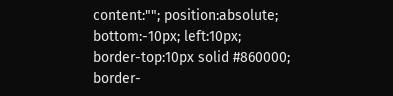content:""; position:absolute; bottom:-10px; left:10px; border-top:10px solid #860000; border-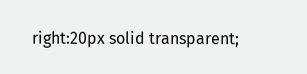right:20px solid transparent;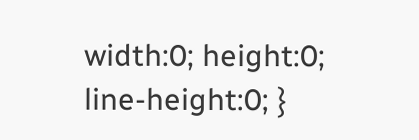width:0; height:0; line-height:0; }